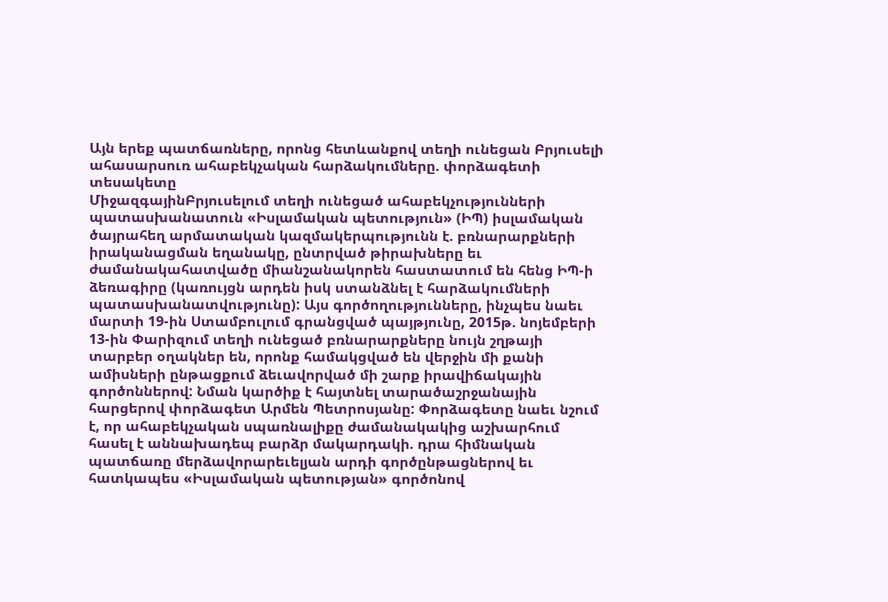Այն երեք պատճառները, որոնց հետևանքով տեղի ունեցան Բրյուսելի ահասարսուռ ահաբեկչական հարձակումները. փորձագետի տեսակետը
ՄիջազգայինԲրյուսելում տեղի ունեցած ահաբեկչությունների պատասխանատուն «Իսլամական պետություն» (ԻՊ) իսլամական ծայրահեղ արմատական կազմակերպությունն է. բռնարարքների իրականացման եղանակը, ընտրված թիրախները եւ ժամանակահատվածը միանշանակորեն հաստատում են հենց ԻՊ-ի ձեռագիրը (կառույցն արդեն իսկ ստանձնել է հարձակումների պատասխանատվությունը): Այս գործողությունները, ինչպես նաեւ մարտի 19-ին Ստամբուլում գրանցված պայթյունը, 2015թ. նոյեմբերի 13-ին Փարիզում տեղի ունեցած բռնարարքները նույն շղթայի տարբեր օղակներ են, որոնք համակցված են վերջին մի քանի ամիսների ընթացքում ձեւավորված մի շարք իրավիճակային գործոններով: Նման կարծիք է հայտնել տարածաշրջանային հարցերով փորձագետ Արմեն Պետրոսյանը: Փորձագետը նաեւ նշում է, որ ահաբեկչական սպառնալիքը ժամանակակից աշխարհում հասել է աննախադեպ բարձր մակարդակի. դրա հիմնական պատճառը մերձավորարեւելյան արդի գործընթացներով եւ հատկապես «Իսլամական պետության» գործոնով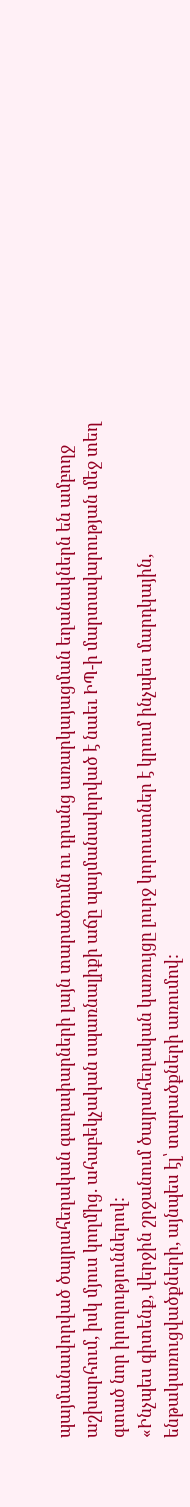պայմանավորված ծայրահեղական գաղափարների լայն տարածումն ու դրանց առարկայացման եղանակներն են ամբողջ աշխարհում, իսկ մյուս կողմից. ահաբեկչական սպառնալիքի աճը պայմանավորված է նաեւ ԻՊ-ի մարտավարության մեջ տեղ գտած նոր իրողություններով:
«Ինչպես գիտենք, վերջին շրջանում ծայրահեղական կառույցը լուրջ կորուստներ է կրում ինչպես մարդկային, ենթակառուցվածքների, այնպես էլ՝ տարածքների առումով: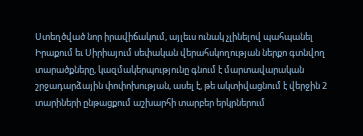Ստեղծված նոր իրավիճակում, այլեւս ունակ չլինելով պահպանել Իրաքում եւ Սիրիայում սեփական վերահսկողության ներքո գտնվող տարածքները, կազմակերպությունը գնում է մարտավարական շրջադարձային փոփոխության, ասել է, թե ակտիվացնում է վերջին 2 տարիների ընթացքում աշխարհի տարբեր երկրներում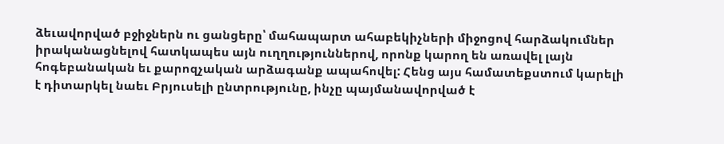ձեւավորված բջիջներն ու ցանցերը՝ մահապարտ ահաբեկիչների միջոցով հարձակումներ իրականացնելով հատկապես այն ուղղություններով, որոնք կարող են առավել լայն հոգեբանական եւ քարոզչական արձագանք ապահովել: Հենց այս համատեքստում կարելի է դիտարկել նաեւ Բրյուսելի ընտրությունը, ինչը պայմանավորված է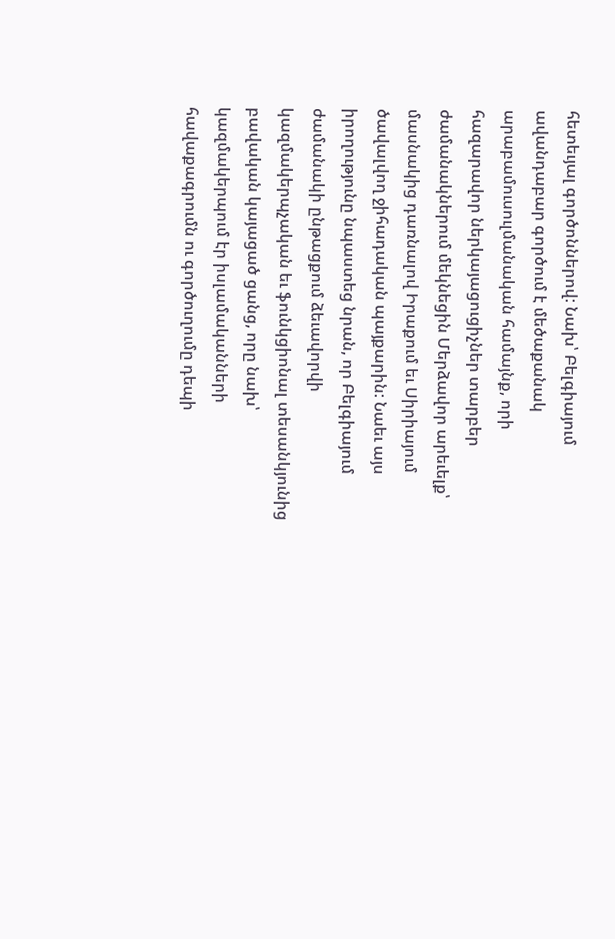հետեւյալ գործոններով: Նախ՝ Բելգիայում ավանդաբար գործում է մեծաքանակ արաբամուսուլմանական համայնք, որի հազարավոր ներկայացուցիչներ տարբեր ժամանակներում մեկնեցին Մերձավոր արեւելք՝ մասնակից դառնալով Իրաքում եւ Սիրիայում ծավալվող ջիհադական պայքարին: Նաեւ այս իրողությունը նպաստեց նրան, որ Բելգիայում ժամանակի ընթացքում ձեւավորվի կազմակերպչական եւ ֆունկցիոնալ տեսանկյունից բավական կայացած ցանց, որը նախ՝ կազմակերպում էր իսլամականների հավաքագրումն ու գործուղումը դեպի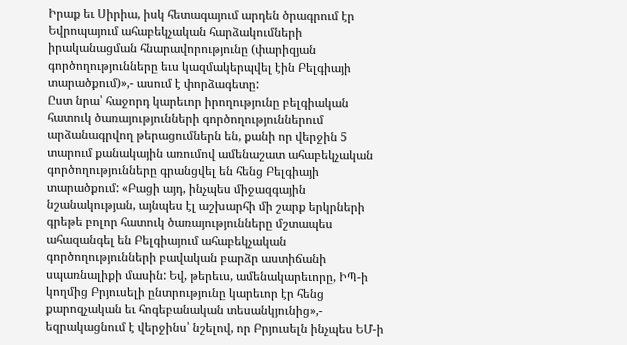Իրաք եւ Սիրիա, իսկ հետագայում արդեն ծրագրում էր Եվրոպայում ահաբեկչական հարձակումների իրականացման հնարավորությունը (փարիզյան գործողությունները եւս կազմակերպվել էին Բելգիայի տարածքում)»,- ասում է փորձագետը:
Ըստ նրա՝ հաջորդ կարեւոր իրողությունը բելգիական հատուկ ծառայությունների գործողություններում արձանագրվող թերացումներն են, քանի որ վերջին 5 տարում քանակային առումով ամենաշատ ահաբեկչական գործողությունները գրանցվել են հենց Բելգիայի տարածքում: «Բացի այդ, ինչպես միջազգային նշանակության, այնպես էլ աշխարհի մի շարք երկրների գրեթե բոլոր հատուկ ծառայությունները մշտապես ահազանգել են Բելգիայում ահաբեկչական գործողությունների բավական բարձր աստիճանի սպառնալիքի մասին: Եվ, թերեւս, ամենակարեւորը, ԻՊ-ի կողմից Բրյուսելի ընտրությունը կարեւոր էր հենց քարոզչական եւ հոգեբանական տեսանկյունից»,- եզրակացնում է վերջինս՝ նշելով, որ Բրյուսելն ինչպես ԵՄ-ի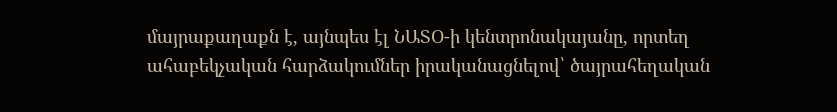մայրաքաղաքն է, այնպես էլ ՆԱՏՕ-ի կենտրոնակայանը, որտեղ ահաբեկչական հարձակումներ իրականացնելով՝ ծայրահեղական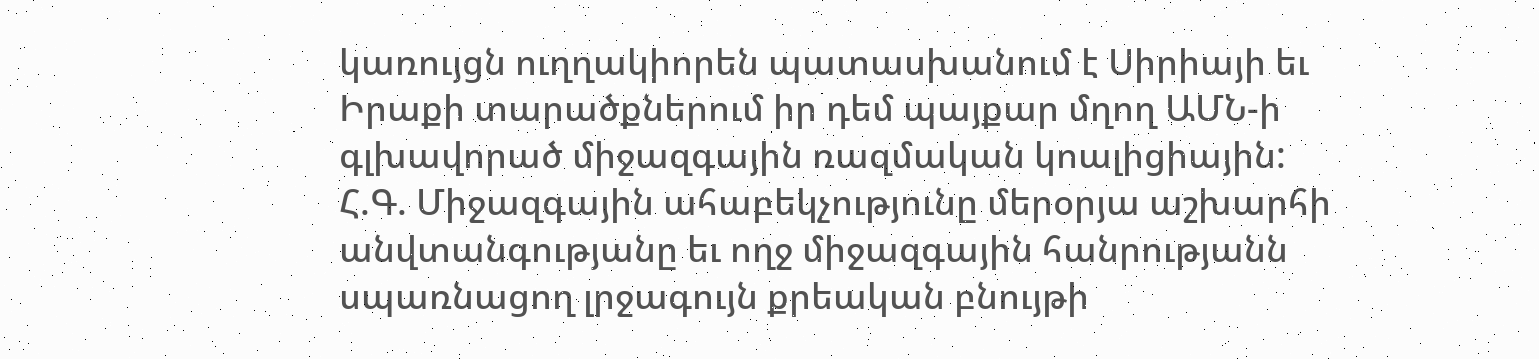կառույցն ուղղակիորեն պատասխանում է Սիրիայի եւ Իրաքի տարածքներում իր դեմ պայքար մղող ԱՄՆ-ի գլխավորած միջազգային ռազմական կոալիցիային:
Հ.Գ. Միջազգային ահաբեկչությունը մերօրյա աշխարհի անվտանգությանը եւ ողջ միջազգային հանրությանն սպառնացող լրջագույն քրեական բնույթի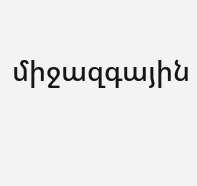միջազգային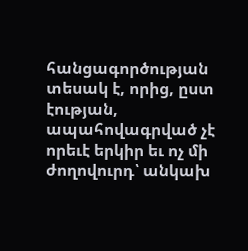հանցագործության տեսակ է, որից, ըստ էության, ապահովագրված չէ որեւէ երկիր եւ ոչ մի ժողովուրդ՝ անկախ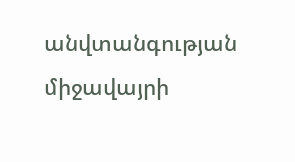անվտանգության միջավայրի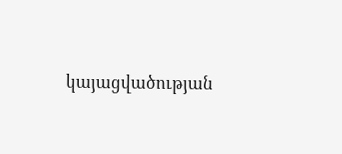կայացվածության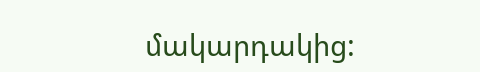մակարդակից: